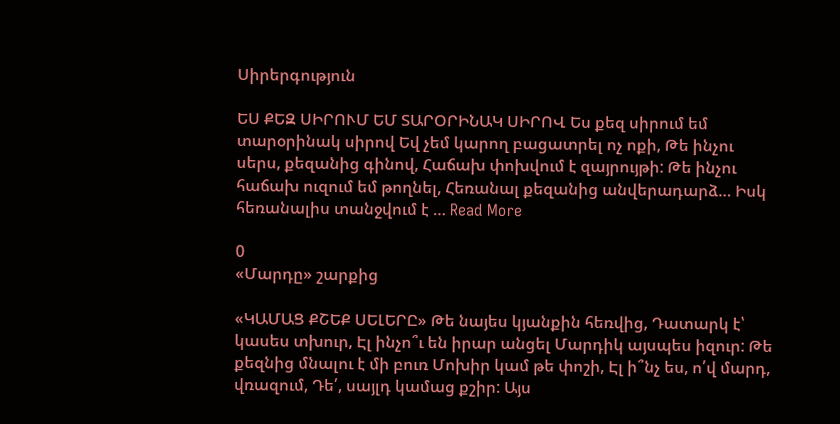Սիրերգություն

ԵՍ ՔԵԶ ՍԻՐՈՒՄ ԵՄ ՏԱՐՕՐԻՆԱԿ ՍԻՐՈՎ Ես քեզ սիրում եմ տարօրինակ սիրով Եվ չեմ կարող բացատրել ոչ ոքի, Թե ինչու սերս, քեզանից գինով, Հաճախ փոխվում է զայրույթի: Թե ինչու հաճախ ուզում եմ թողնել, Հեռանալ քեզանից անվերադարձ… Իսկ հեռանալիս տանջվում է … Read More

0
«Մարդը» շարքից

«ԿԱՄԱՑ ՔՇԵՔ ՍԵԼԵՐԸ» Թե նայես կյանքին հեռվից, Դատարկ է՝ կասես տխուր, Էլ ինչո՞ւ են իրար անցել Մարդիկ այսպես իզուր: Թե քեզնից մնալու է մի բուռ Մոխիր կամ թե փոշի, Էլ ի՞նչ ես, ո՛վ մարդ, վռազում, Դե՛, սայլդ կամաց քշիր: Այս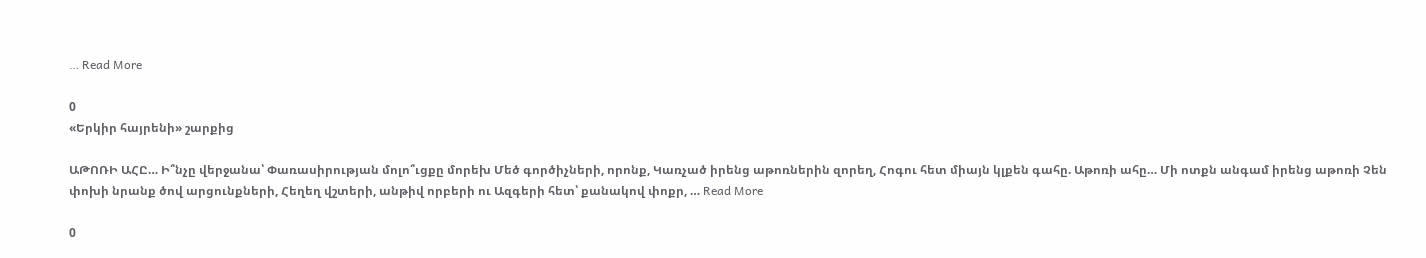… Read More

0
«Երկիր հայրենի» շարքից

ԱԹՈՌԻ ԱՀԸ… Ի՞նչը վերջանա՝ Փառասիրության մոլո՞ւցքը մորեխ Մեծ գործիչների, որոնք, Կառչած իրենց աթոռներին զորեղ, Հոգու հետ միայն կլքեն գահը. Աթոռի ահը… Մի ոտքն անգամ իրենց աթոռի Չեն փոխի նրանք ծով արցունքների, Հեղեղ վշտերի, անթիվ որբերի ու Ազգերի հետ՝ քանակով փոքր, … Read More

0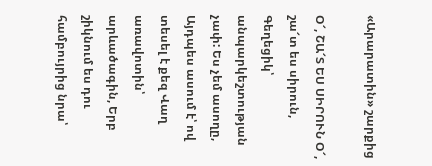«Արարատին» շարքից

Օ՜, ՇԱ՜Տ ԵՍ ՍԻՐՈՒՆ Օ՜, շա՜տ ես սիրուն, Գեղեցիկ՝ անպարկեշտության չափ: Ես չեմ ասողը, Այդպես ասում է՝ ով տեսել է քեզ Վաղ առավոտին՝ արևածագին, Երբ շիկնում ես դու համբույրից նրա՝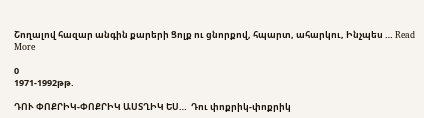Շողալով հազար անգին քարերի Ցոլք ու ցնորքով, հպարտ, ահարկու, Ինչպես … Read More

0
1971-1992թթ.

ԴՈՒ ՓՈՔՐԻԿ-ՓՈՔՐԻԿ ԱՍՏՂԻԿ ԵՍ…  Դու փոքրիկ-փոքրիկ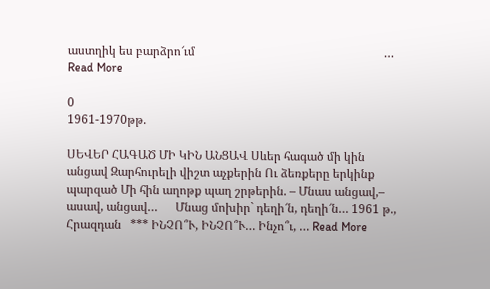աստղիկ ես բարձրո՜ւմ                                                               … Read More

0
1961-1970թթ.

ՍԵՎԵՐ ՀԱԳԱԾ ՄԻ ԿԻՆ ԱՆՑԱՎ Սևեր հագած մի կին անցավ Զարհուրելի վիշտ աչքերին Ու ձեռքերը երկինք պարզած Մի հին աղոթք պաղ շրթերին. – Մնաս անցավ,– ասավ, անցավ…      Մնաց մոխիր` դեղի՜ն, դեղի՜ն… 1961 թ., Հրազդան   *** ԻՆՉՈ՞Ւ, ԻՆՉՈ՞Ւ… Ինչո՞ւ, … Read More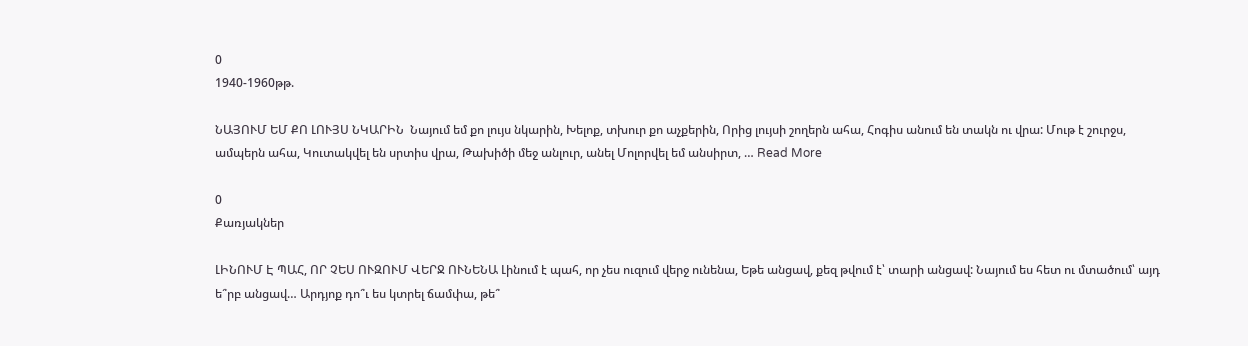0
1940-1960թթ.

ՆԱՅՈՒՄ ԵՄ ՔՈ ԼՈՒՅՍ ՆԿԱՐԻՆ  Նայում եմ քո լույս նկարին, Խելոք, տխուր քո աչքերին, Որից լույսի շողերն ահա, Հոգիս անում են տակն ու վրա: Մութ է շուրջս, ամպերն ահա, Կուտակվել են սրտիս վրա, Թախիծի մեջ անլուր, անել Մոլորվել եմ անսիրտ, … Read More

0
Քառյակներ

ԼԻՆՈՒՄ Է ՊԱՀ, ՈՐ ՉԵՍ ՈՒԶՈՒՄ ՎԵՐՋ ՈՒՆԵՆԱ Լինում է պահ, որ չես ուզում վերջ ունենա, Եթե անցավ, քեզ թվում է՝ տարի անցավ: Նայում ես հետ ու մտածում՝ այդ ե՞րբ անցավ… Արդյոք դո՞ւ ես կտրել ճամփա, թե՞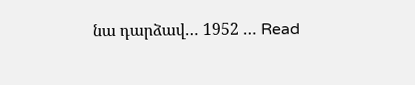նա դարձավ… 1952 … Read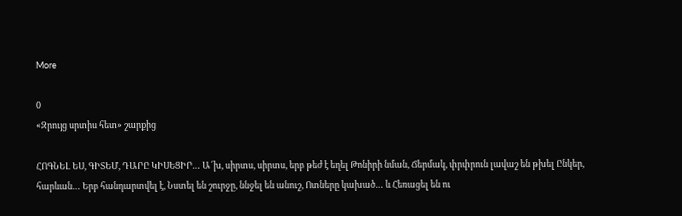More

0
«Զրույց սրտիս հետ» շարքից

ՀՈԳՆԵԼ ԵՍ, ԳԻՏԵՄ, ԴԱՐԸ ԿԻՍԵՑԻՐ… Ա՜խ, սիրտս, սիրտս, երբ թեժ է եղել Թոնիրի նման, Ճերմակ, փրփրուն լավաշ են թխել Ընկեր, հարևան… Երբ հանդարտվել է, Նստել են շուրջը, ննջել են անուշ, Ոտները կախած… և Հեռացել են ու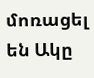մոռացել են Ակը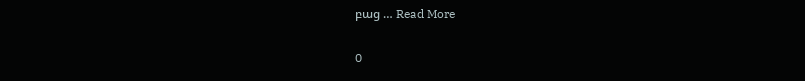բաց … Read More

0